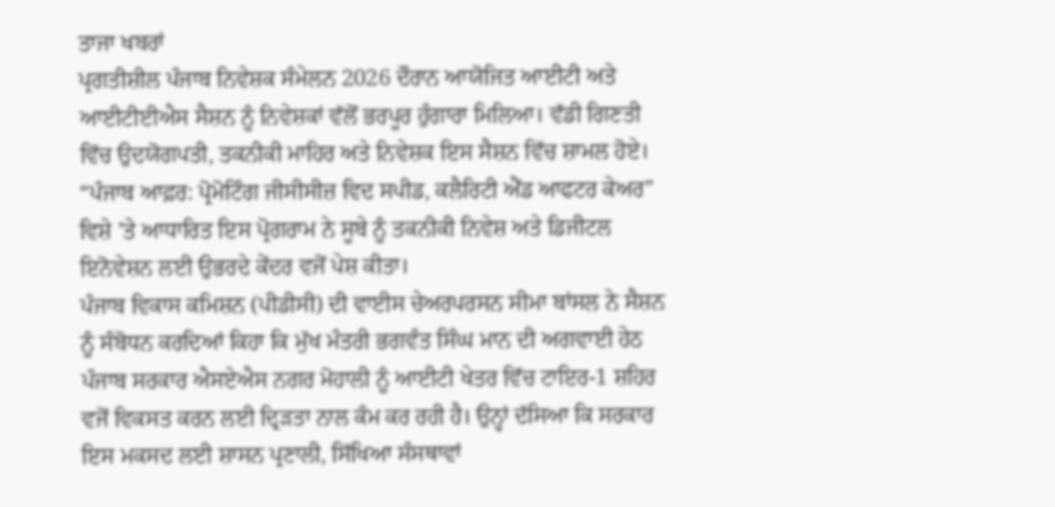ਤਾਜਾ ਖਬਰਾਂ
ਪ੍ਰਗਤੀਸ਼ੀਲ ਪੰਜਾਬ ਨਿਵੇਸ਼ਕ ਸੰਮੇਲਨ 2026 ਦੌਰਾਨ ਆਯੋਜਿਤ ਆਈਟੀ ਅਤੇ ਆਈਟੀਈਐਸ ਸੈਸ਼ਨ ਨੂੰ ਨਿਵੇਸ਼ਕਾਂ ਵੱਲੋਂ ਭਰਪੂਰ ਹੁੰਗਾਰਾ ਮਿਲਿਆ। ਵੱਡੀ ਗਿਣਤੀ ਵਿੱਚ ਉਦਯੋਗਪਤੀ, ਤਕਨੀਕੀ ਮਾਹਿਰ ਅਤੇ ਨਿਵੇਸ਼ਕ ਇਸ ਸੈਸ਼ਨ ਵਿੱਚ ਸ਼ਾਮਲ ਹੋਏ। “ਪੰਜਾਬ ਆਫ਼ਰ: ਪ੍ਰੋਮੋਟਿੰਗ ਜੀਸੀਸੀਜ਼ ਵਿਦ ਸਪੀਡ, ਕਲੈਰਿਟੀ ਐਂਡ ਆਫਟਰ ਕੇਅਰ” ਵਿਸ਼ੇ ’ਤੇ ਆਧਾਰਿਤ ਇਸ ਪ੍ਰੋਗਰਾਮ ਨੇ ਸੂਬੇ ਨੂੰ ਤਕਨੀਕੀ ਨਿਵੇਸ਼ ਅਤੇ ਡਿਜੀਟਲ ਇਨੋਵੇਸ਼ਨ ਲਈ ਉਭਰਦੇ ਕੇਂਦਰ ਵਜੋਂ ਪੇਸ਼ ਕੀਤਾ।
ਪੰਜਾਬ ਵਿਕਾਸ ਕਮਿਸ਼ਨ (ਪੀਡੀਸੀ) ਦੀ ਵਾਈਸ ਚੇਅਰਪਰਸਨ ਸੀਮਾ ਬਾਂਸਲ ਨੇ ਸੈਸ਼ਨ ਨੂੰ ਸੰਬੋਧਨ ਕਰਦਿਆਂ ਕਿਹਾ ਕਿ ਮੁੱਖ ਮੰਤਰੀ ਭਗਵੰਤ ਸਿੰਘ ਮਾਨ ਦੀ ਅਗਵਾਈ ਹੇਠ ਪੰਜਾਬ ਸਰਕਾਰ ਐਸਏਐਸ ਨਗਰ ਮੋਹਾਲੀ ਨੂੰ ਆਈਟੀ ਖੇਤਰ ਵਿੱਚ ਟਾਇਰ-1 ਸ਼ਹਿਰ ਵਜੋਂ ਵਿਕਸਤ ਕਰਨ ਲਈ ਦ੍ਰਿੜਤਾ ਨਾਲ ਕੰਮ ਕਰ ਰਹੀ ਹੈ। ਉਨ੍ਹਾਂ ਦੱਸਿਆ ਕਿ ਸਰਕਾਰ ਇਸ ਮਕਸਦ ਲਈ ਸ਼ਾਸਨ ਪ੍ਰਣਾਲੀ, ਸਿੱਖਿਆ ਸੰਸਥਾਵਾਂ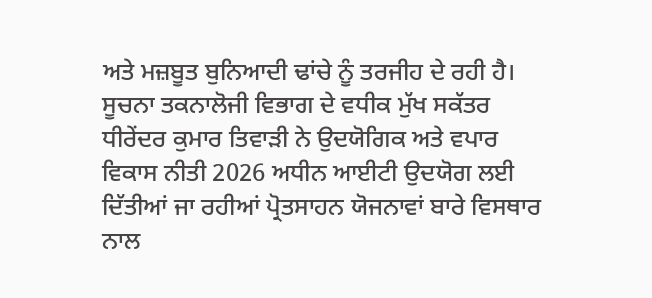ਅਤੇ ਮਜ਼ਬੂਤ ਬੁਨਿਆਦੀ ਢਾਂਚੇ ਨੂੰ ਤਰਜੀਹ ਦੇ ਰਹੀ ਹੈ।
ਸੂਚਨਾ ਤਕਨਾਲੋਜੀ ਵਿਭਾਗ ਦੇ ਵਧੀਕ ਮੁੱਖ ਸਕੱਤਰ ਧੀਰੇਂਦਰ ਕੁਮਾਰ ਤਿਵਾੜੀ ਨੇ ਉਦਯੋਗਿਕ ਅਤੇ ਵਪਾਰ ਵਿਕਾਸ ਨੀਤੀ 2026 ਅਧੀਨ ਆਈਟੀ ਉਦਯੋਗ ਲਈ ਦਿੱਤੀਆਂ ਜਾ ਰਹੀਆਂ ਪ੍ਰੋਤਸਾਹਨ ਯੋਜਨਾਵਾਂ ਬਾਰੇ ਵਿਸਥਾਰ ਨਾਲ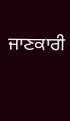ਜਾਣਕਾਰੀ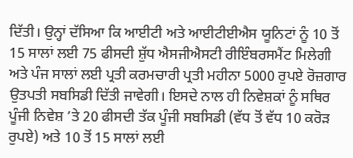ਦਿੱਤੀ। ਉਨ੍ਹਾਂ ਦੱਸਿਆ ਕਿ ਆਈਟੀ ਅਤੇ ਆਈਟੀਈਐਸ ਯੂਨਿਟਾਂ ਨੂੰ 10 ਤੋਂ 15 ਸਾਲਾਂ ਲਈ 75 ਫੀਸਦੀ ਸ਼ੁੱਧ ਐਸਜੀਐਸਟੀ ਰੀਇੰਬਰਸਮੈਂਟ ਮਿਲੇਗੀ ਅਤੇ ਪੰਜ ਸਾਲਾਂ ਲਈ ਪ੍ਰਤੀ ਕਰਮਚਾਰੀ ਪ੍ਰਤੀ ਮਹੀਨਾ 5000 ਰੁਪਏ ਰੋਜ਼ਗਾਰ ਉਤਪਤੀ ਸਬਸਿਡੀ ਦਿੱਤੀ ਜਾਵੇਗੀ। ਇਸਦੇ ਨਾਲ ਹੀ ਨਿਵੇਸ਼ਕਾਂ ਨੂੰ ਸਥਿਰ ਪੂੰਜੀ ਨਿਵੇਸ਼ ’ਤੇ 20 ਫੀਸਦੀ ਤੱਕ ਪੂੰਜੀ ਸਬਸਿਡੀ (ਵੱਧ ਤੋਂ ਵੱਧ 10 ਕਰੋੜ ਰੁਪਏ) ਅਤੇ 10 ਤੋਂ 15 ਸਾਲਾਂ ਲਈ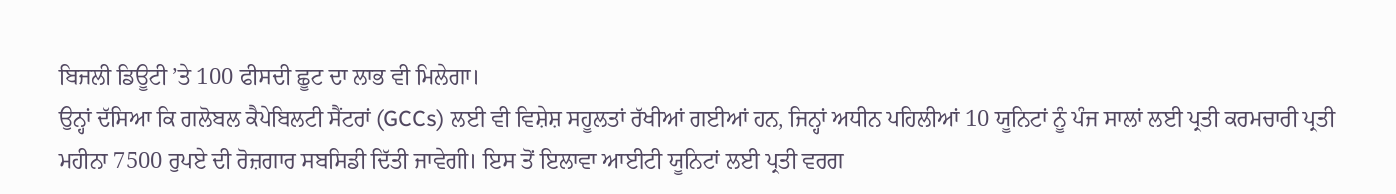ਬਿਜਲੀ ਡਿਊਟੀ ’ਤੇ 100 ਫੀਸਦੀ ਛੂਟ ਦਾ ਲਾਭ ਵੀ ਮਿਲੇਗਾ।
ਉਨ੍ਹਾਂ ਦੱਸਿਆ ਕਿ ਗਲੋਬਲ ਕੈਪੇਬਿਲਟੀ ਸੈਂਟਰਾਂ (GCCs) ਲਈ ਵੀ ਵਿਸ਼ੇਸ਼ ਸਹੂਲਤਾਂ ਰੱਖੀਆਂ ਗਈਆਂ ਹਨ, ਜਿਨ੍ਹਾਂ ਅਧੀਨ ਪਹਿਲੀਆਂ 10 ਯੂਨਿਟਾਂ ਨੂੰ ਪੰਜ ਸਾਲਾਂ ਲਈ ਪ੍ਰਤੀ ਕਰਮਚਾਰੀ ਪ੍ਰਤੀ ਮਹੀਨਾ 7500 ਰੁਪਏ ਦੀ ਰੋਜ਼ਗਾਰ ਸਬਸਿਡੀ ਦਿੱਤੀ ਜਾਵੇਗੀ। ਇਸ ਤੋਂ ਇਲਾਵਾ ਆਈਟੀ ਯੂਨਿਟਾਂ ਲਈ ਪ੍ਰਤੀ ਵਰਗ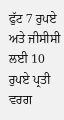ਫੁੱਟ 7 ਰੁਪਏ ਅਤੇ ਜੀਸੀਸੀ ਲਈ 10 ਰੁਪਏ ਪ੍ਰਤੀ ਵਰਗ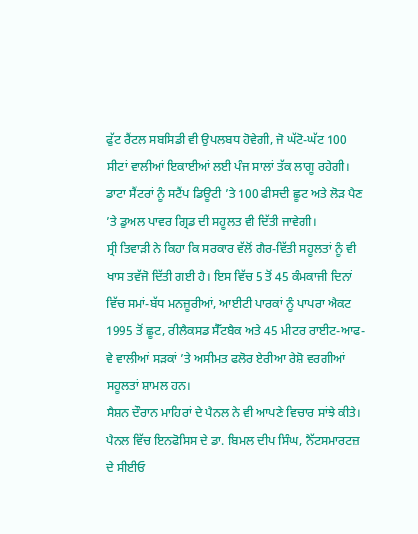ਫੁੱਟ ਰੈਂਟਲ ਸਬਸਿਡੀ ਵੀ ਉਪਲਬਧ ਹੋਵੇਗੀ, ਜੋ ਘੱਟੋ-ਘੱਟ 100 ਸੀਟਾਂ ਵਾਲੀਆਂ ਇਕਾਈਆਂ ਲਈ ਪੰਜ ਸਾਲਾਂ ਤੱਕ ਲਾਗੂ ਰਹੇਗੀ। ਡਾਟਾ ਸੈਂਟਰਾਂ ਨੂੰ ਸਟੈਂਪ ਡਿਊਟੀ ’ਤੇ 100 ਫੀਸਦੀ ਛੂਟ ਅਤੇ ਲੋੜ ਪੈਣ ’ਤੇ ਡੁਅਲ ਪਾਵਰ ਗ੍ਰਿਡ ਦੀ ਸਹੂਲਤ ਵੀ ਦਿੱਤੀ ਜਾਵੇਗੀ।
ਸ੍ਰੀ ਤਿਵਾੜੀ ਨੇ ਕਿਹਾ ਕਿ ਸਰਕਾਰ ਵੱਲੋਂ ਗੈਰ-ਵਿੱਤੀ ਸਹੂਲਤਾਂ ਨੂੰ ਵੀ ਖਾਸ ਤਵੱਜੋ ਦਿੱਤੀ ਗਈ ਹੈ। ਇਸ ਵਿੱਚ 5 ਤੋਂ 45 ਕੰਮਕਾਜੀ ਦਿਨਾਂ ਵਿੱਚ ਸਮਾਂ-ਬੱਧ ਮਨਜ਼ੂਰੀਆਂ, ਆਈਟੀ ਪਾਰਕਾਂ ਨੂੰ ਪਾਪਰਾ ਐਕਟ 1995 ਤੋਂ ਛੂਟ, ਰੀਲੈਕਸਡ ਸੈੱਟਬੈਕ ਅਤੇ 45 ਮੀਟਰ ਰਾਈਟ-ਆਫ-ਵੇ ਵਾਲੀਆਂ ਸੜਕਾਂ ’ਤੇ ਅਸੀਮਤ ਫਲੋਰ ਏਰੀਆ ਰੇਸ਼ੋ ਵਰਗੀਆਂ ਸਹੂਲਤਾਂ ਸ਼ਾਮਲ ਹਨ।
ਸੈਸ਼ਨ ਦੌਰਾਨ ਮਾਹਿਰਾਂ ਦੇ ਪੈਨਲ ਨੇ ਵੀ ਆਪਣੇ ਵਿਚਾਰ ਸਾਂਝੇ ਕੀਤੇ। ਪੈਨਲ ਵਿੱਚ ਇਨਫੋਸਿਸ ਦੇ ਡਾ. ਬਿਮਲ ਦੀਪ ਸਿੰਘ, ਨੈੱਟਸਮਾਰਟਜ਼ ਦੇ ਸੀਈਓ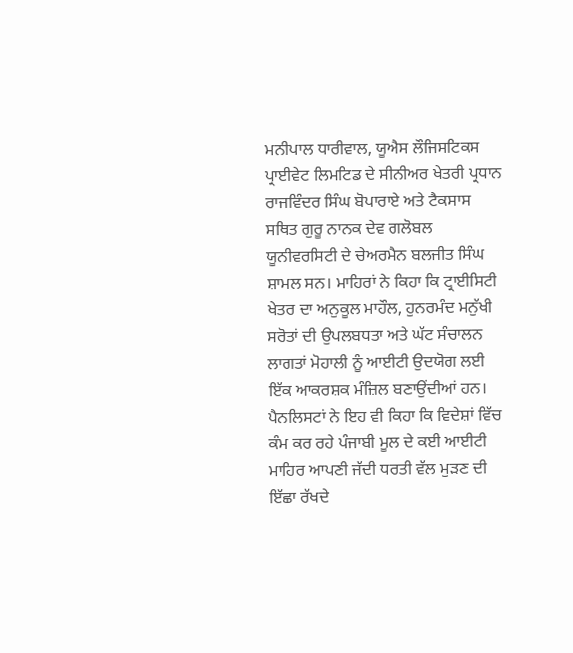ਮਨੀਪਾਲ ਧਾਰੀਵਾਲ, ਯੂਐਸ ਲੌਜਿਸਟਿਕਸ ਪ੍ਰਾਈਵੇਟ ਲਿਮਟਿਡ ਦੇ ਸੀਨੀਅਰ ਖੇਤਰੀ ਪ੍ਰਧਾਨ ਰਾਜਵਿੰਦਰ ਸਿੰਘ ਬੋਪਾਰਾਏ ਅਤੇ ਟੈਕਸਾਸ ਸਥਿਤ ਗੁਰੂ ਨਾਨਕ ਦੇਵ ਗਲੋਬਲ ਯੂਨੀਵਰਸਿਟੀ ਦੇ ਚੇਅਰਮੈਨ ਬਲਜੀਤ ਸਿੰਘ ਸ਼ਾਮਲ ਸਨ। ਮਾਹਿਰਾਂ ਨੇ ਕਿਹਾ ਕਿ ਟ੍ਰਾਈਸਿਟੀ ਖੇਤਰ ਦਾ ਅਨੁਕੂਲ ਮਾਹੌਲ, ਹੁਨਰਮੰਦ ਮਨੁੱਖੀ ਸਰੋਤਾਂ ਦੀ ਉਪਲਬਧਤਾ ਅਤੇ ਘੱਟ ਸੰਚਾਲਨ ਲਾਗਤਾਂ ਮੋਹਾਲੀ ਨੂੰ ਆਈਟੀ ਉਦਯੋਗ ਲਈ ਇੱਕ ਆਕਰਸ਼ਕ ਮੰਜ਼ਿਲ ਬਣਾਉਂਦੀਆਂ ਹਨ।
ਪੈਨਲਿਸਟਾਂ ਨੇ ਇਹ ਵੀ ਕਿਹਾ ਕਿ ਵਿਦੇਸ਼ਾਂ ਵਿੱਚ ਕੰਮ ਕਰ ਰਹੇ ਪੰਜਾਬੀ ਮੂਲ ਦੇ ਕਈ ਆਈਟੀ ਮਾਹਿਰ ਆਪਣੀ ਜੱਦੀ ਧਰਤੀ ਵੱਲ ਮੁੜਣ ਦੀ ਇੱਛਾ ਰੱਖਦੇ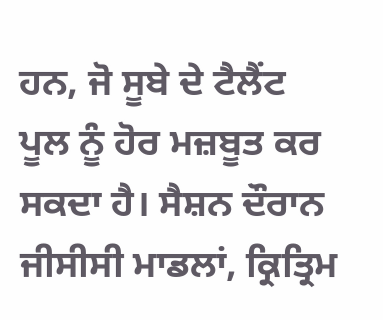ਹਨ, ਜੋ ਸੂਬੇ ਦੇ ਟੈਲੈਂਟ ਪੂਲ ਨੂੰ ਹੋਰ ਮਜ਼ਬੂਤ ਕਰ ਸਕਦਾ ਹੈ। ਸੈਸ਼ਨ ਦੌਰਾਨ ਜੀਸੀਸੀ ਮਾਡਲਾਂ, ਕ੍ਰਿਤ੍ਰਿਮ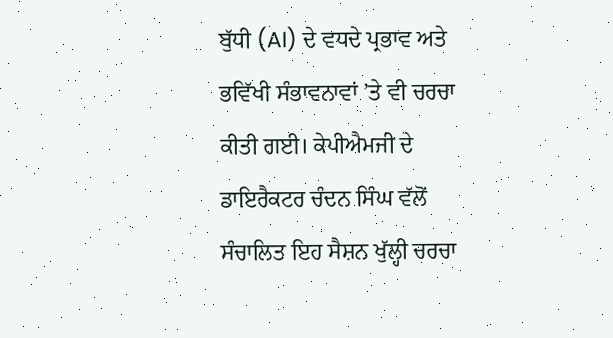ਬੁੱਧੀ (AI) ਦੇ ਵਧਦੇ ਪ੍ਰਭਾਵ ਅਤੇ ਭਵਿੱਖੀ ਸੰਭਾਵਨਾਵਾਂ ’ਤੇ ਵੀ ਚਰਚਾ ਕੀਤੀ ਗਈ। ਕੇਪੀਐਮਜੀ ਦੇ ਡਾਇਰੈਕਟਰ ਚੰਦਨ ਸਿੰਘ ਵੱਲੋਂ ਸੰਚਾਲਿਤ ਇਹ ਸੈਸ਼ਨ ਖੁੱਲ੍ਹੀ ਚਰਚਾ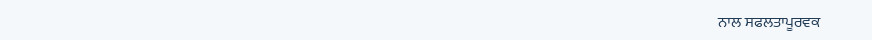ਨਾਲ ਸਫਲਤਾਪੂਰਵਕ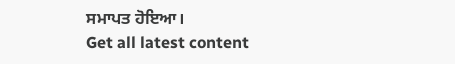ਸਮਾਪਤ ਹੋਇਆ।
Get all latest content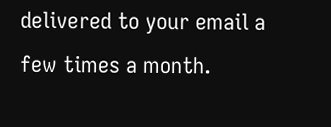delivered to your email a few times a month.